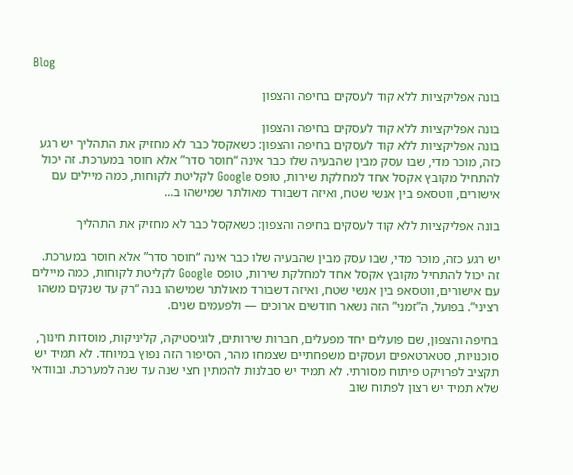Blog

בונה אפליקציות ללא קוד לעסקים בחיפה והצפון

בונה אפליקציות ללא קוד לעסקים בחיפה והצפון
בונה אפליקציות ללא קוד לעסקים בחיפה והצפון: כשאקסל כבר לא מחזיק את התהליך יש רגע כזה, מוכר מדי, שבו עסק מבין שהבעיה שלו כבר אינה “חוסר סדר” אלא חוסר במערכת. זה יכול להתחיל מקובץ אקסל אחד למחלקת שירות, טופס Google לקליטת לקוחות, כמה מיילים עם אישורים, ווטסאפ בין אנשי שטח, ואיזה דשבורד מאולתר שמישהו ב...

בונה אפליקציות ללא קוד לעסקים בחיפה והצפון: כשאקסל כבר לא מחזיק את התהליך

יש רגע כזה, מוכר מדי, שבו עסק מבין שהבעיה שלו כבר אינה “חוסר סדר” אלא חוסר במערכת. זה יכול להתחיל מקובץ אקסל אחד למחלקת שירות, טופס Google לקליטת לקוחות, כמה מיילים עם אישורים, ווטסאפ בין אנשי שטח, ואיזה דשבורד מאולתר שמישהו בנה “רק עד שנקים משהו רציני”. בפועל, ה”זמני” הזה נשאר חודשים ארוכים — ולפעמים שנים.

בחיפה והצפון, שם פועלים יחד מפעלים, חברות שירותים, לוגיסטיקה, קליניקות, מוסדות חינוך, סוכנויות, סטארטאפים ועסקים משפחתיים שצמחו מהר, הסיפור הזה נפוץ במיוחד. לא תמיד יש תקציב לפרויקט פיתוח מסורתי. לא תמיד יש סבלנות להמתין חצי שנה עד שנה למערכת. ובוודאי שלא תמיד יש רצון לפתוח שוב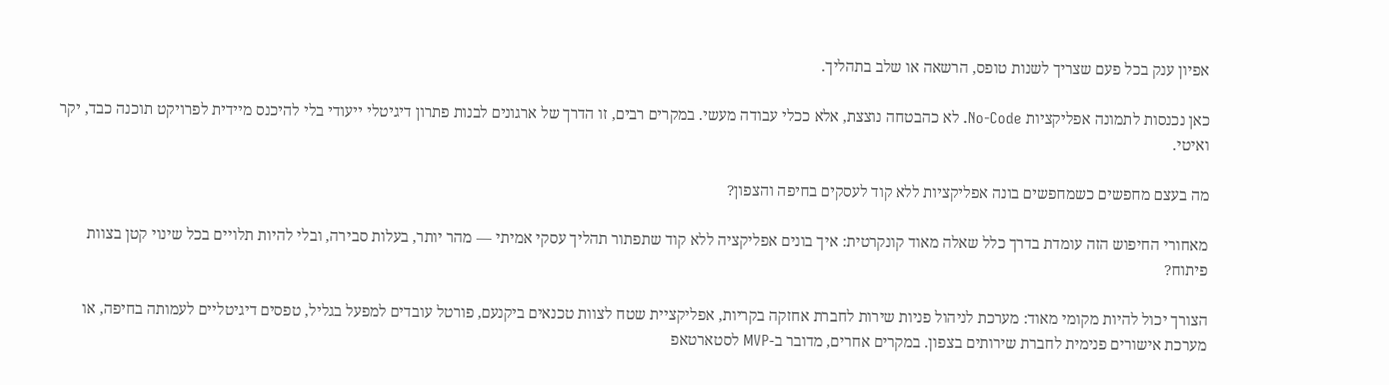אפיון ענק בכל פעם שצריך לשנות טופס, הרשאה או שלב בתהליך.

כאן נכנסות לתמונה אפליקציות No-Code. לא כהבטחה נוצצת, אלא ככלי עבודה מעשי. במקרים רבים, זו הדרך של ארגונים לבנות פתרון דיגיטלי ייעודי בלי להיכנס מיידית לפרויקט תוכנה כבד, יקר ואיטי.

מה בעצם מחפשים כשמחפשים בונה אפליקציות ללא קוד לעסקים בחיפה והצפון?

מאחורי החיפוש הזה עומדת בדרך כלל שאלה מאוד קונקרטית: איך בונים אפליקציה ללא קוד שתפתור תהליך עסקי אמיתי — מהר יותר, בעלות סבירה, ובלי להיות תלויים בכל שינוי קטן בצוות פיתוח?

הצורך יכול להיות מקומי מאוד: מערכת לניהול פניות שירות לחברת אחזקה בקריות, אפליקציית שטח לצוות טכנאים ביקנעם, פורטל עובדים למפעל בגליל, טפסים דיגיטליים לעמותה בחיפה, או מערכת אישורים פנימית לחברת שירותים בצפון. במקרים אחרים, מדובר ב-MVP לסטארטאפ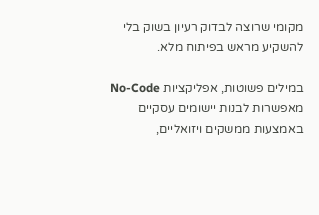מקומי שרוצה לבדוק רעיון בשוק בלי להשקיע מראש בפיתוח מלא.

במילים פשוטות, אפליקציות No-Code מאפשרות לבנות יישומים עסקיים באמצעות ממשקים ויזואליים,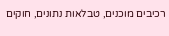רכיבים מוכנים, טבלאות נתונים, חוקים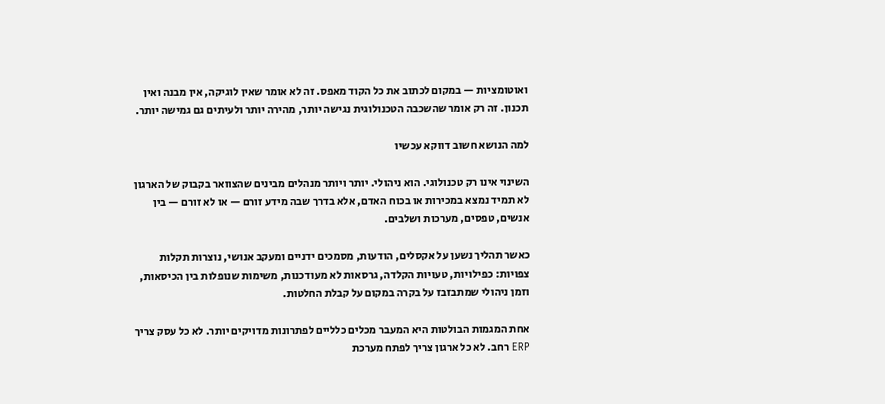ואוטומציות — במקום לכתוב את כל הקוד מאפס. זה לא אומר שאין לוגיקה, אין מבנה ואין תכנון. זה רק אומר שהשכבה הטכנולוגית נגישה יותר, מהירה יותר ולעיתים גם גמישה יותר.

למה הנושא חשוב דווקא עכשיו

השינוי אינו רק טכנולוגי. הוא ניהולי. יותר ויותר מנהלים מבינים שהצוואר בקבוק של הארגון לא תמיד נמצא במכירות או בכוח האדם, אלא בדרך שבה מידע זורם — או לא זורם — בין אנשים, טפסים, מערכות ושלבים.

כאשר תהליך נשען על אקסלים, הודעות, מסמכים ידניים ומעקב אנושי, נוצרות תקלות צפויות: כפילויות, טעויות הקלדה, גרסאות לא מעודכנות, משימות שנופלות בין הכיסאות, וזמן ניהולי שמתבזבז על בקרה במקום על קבלת החלטות.

אחת המגמות הבולטות היא המעבר מכלים כלליים לפתרונות מדויקים יותר. לא כל עסק צריך ERP רחב. לא כל ארגון צריך לפתח מערכת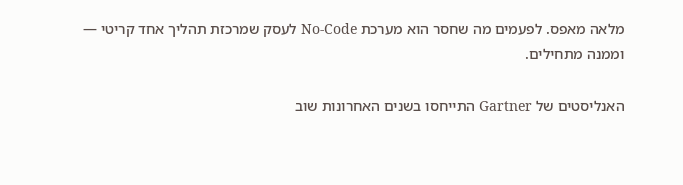מלאה מאפס. לפעמים מה שחסר הוא מערכת No-Code לעסק שמרכזת תהליך אחד קריטי — וממנה מתחילים.

האנליסטים של Gartner התייחסו בשנים האחרונות שוב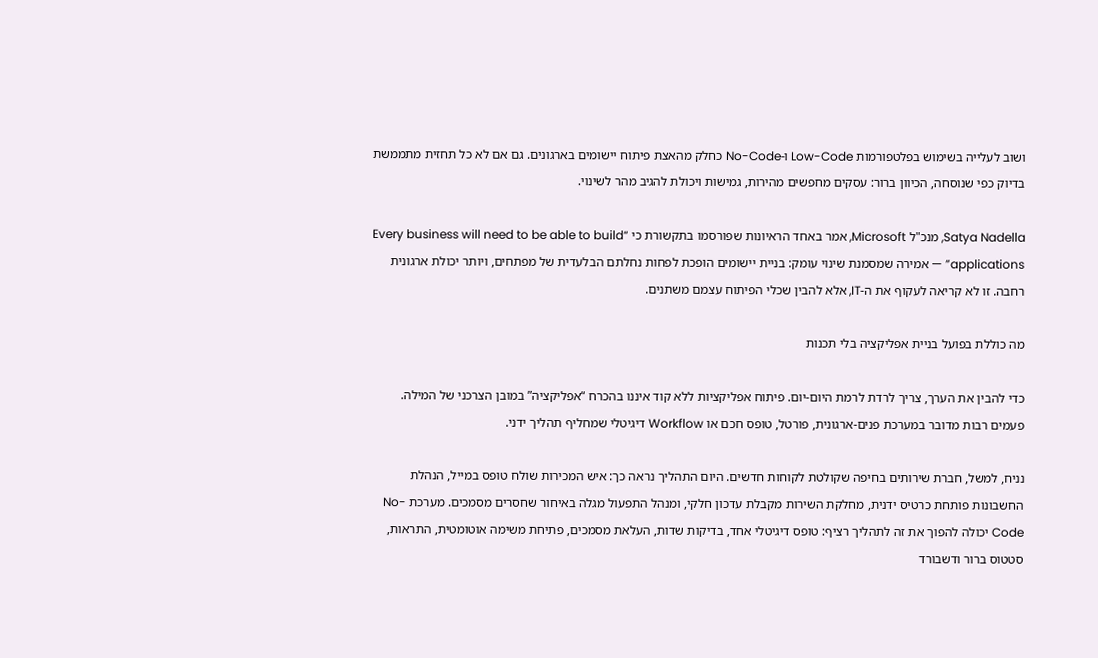ושוב לעלייה בשימוש בפלטפורמות Low-Code ו-No-Code כחלק מהאצת פיתוח יישומים בארגונים. גם אם לא כל תחזית מתממשת בדיוק כפי שנוסחה, הכיוון ברור: עסקים מחפשים מהירות, גמישות ויכולת להגיב מהר לשינוי.

Satya Nadella, מנכ"ל Microsoft, אמר באחד הראיונות שפורסמו בתקשורת כי “Every business will need to be able to build applications” — אמירה שמסמנת שינוי עומק: בניית יישומים הופכת לפחות נחלתם הבלעדית של מפתחים, ויותר יכולת ארגונית רחבה. זו לא קריאה לעקוף את ה-IT, אלא להבין שכלי הפיתוח עצמם משתנים.

מה כוללת בפועל בניית אפליקציה בלי תכנות

כדי להבין את הערך, צריך לרדת לרמת היום-יום. פיתוח אפליקציות ללא קוד איננו בהכרח “אפליקציה” במובן הצרכני של המילה. פעמים רבות מדובר במערכת פנים-ארגונית, פורטל, טופס חכם או Workflow דיגיטלי שמחליף תהליך ידני.

נניח, למשל, חברת שירותים בחיפה שקולטת לקוחות חדשים. היום התהליך נראה כך: איש המכירות שולח טופס במייל, הנהלת החשבונות פותחת כרטיס ידנית, מחלקת השירות מקבלת עדכון חלקי, ומנהל התפעול מגלה באיחור שחסרים מסמכים. מערכת No-Code יכולה להפוך את זה לתהליך רציף: טופס דיגיטלי אחד, בדיקות שדות, העלאת מסמכים, פתיחת משימה אוטומטית, התראות, סטטוס ברור ודשבורד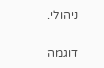ניהולי.

דוגמה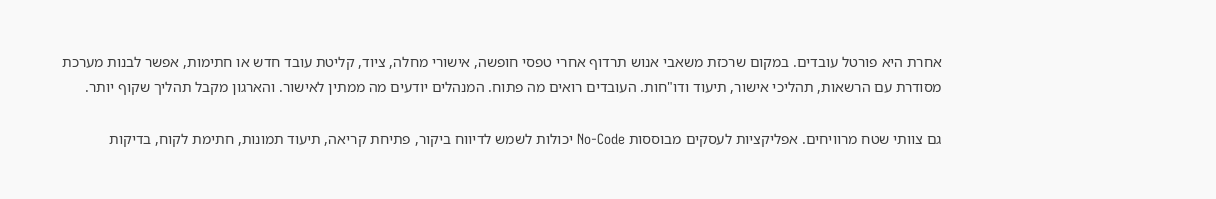אחרת היא פורטל עובדים. במקום שרכזת משאבי אנוש תרדוף אחרי טפסי חופשה, אישורי מחלה, ציוד, קליטת עובד חדש או חתימות, אפשר לבנות מערכת מסודרת עם הרשאות, תהליכי אישור, תיעוד ודו"חות. העובדים רואים מה פתוח. המנהלים יודעים מה ממתין לאישור. והארגון מקבל תהליך שקוף יותר.

גם צוותי שטח מרוויחים. אפליקציות לעסקים מבוססות No-Code יכולות לשמש לדיווח ביקור, פתיחת קריאה, תיעוד תמונות, חתימת לקוח, בדיקות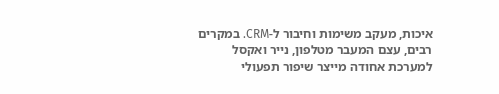איכות, מעקב משימות וחיבור ל-CRM. במקרים רבים, עצם המעבר מטלפון, נייר ואקסל למערכת אחודה מייצר שיפור תפעולי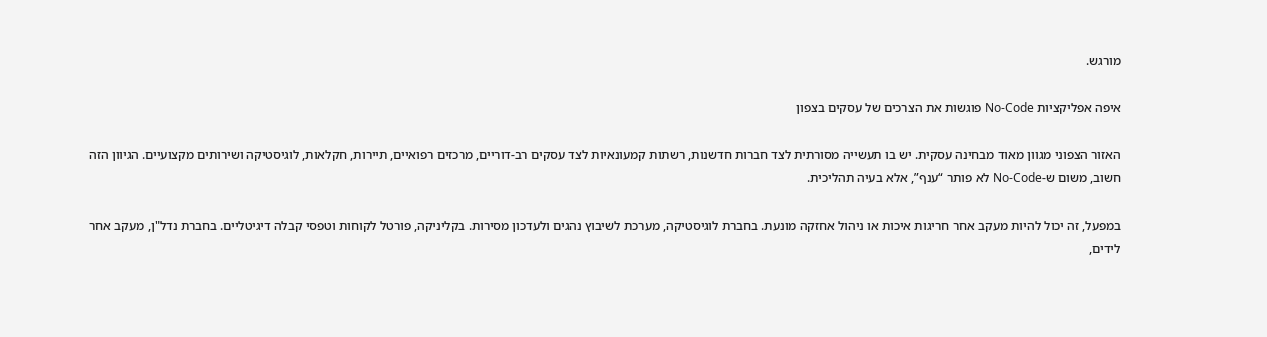מורגש.

איפה אפליקציות No-Code פוגשות את הצרכים של עסקים בצפון

האזור הצפוני מגוון מאוד מבחינה עסקית. יש בו תעשייה מסורתית לצד חברות חדשנות, רשתות קמעונאיות לצד עסקים רב-דוריים, מרכזים רפואיים, תיירות, חקלאות, לוגיסטיקה ושירותים מקצועיים. הגיוון הזה חשוב, משום ש-No-Code לא פותר “ענף”, אלא בעיה תהליכית.

במפעל, זה יכול להיות מעקב אחר חריגות איכות או ניהול אחזקה מונעת. בחברת לוגיסטיקה, מערכת לשיבוץ נהגים ולעדכון מסירות. בקליניקה, פורטל לקוחות וטפסי קבלה דיגיטליים. בחברת נדל"ן, מעקב אחר לידים,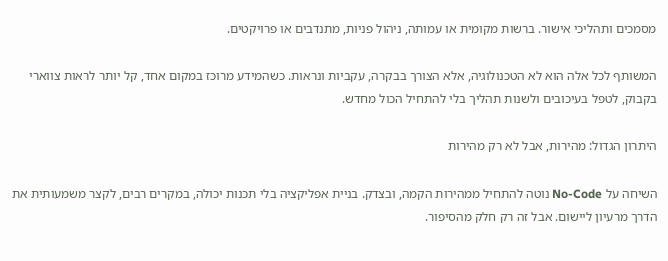מסמכים ותהליכי אישור. ברשות מקומית או עמותה, ניהול פניות, מתנדבים או פרויקטים.

המשותף לכל אלה הוא לא הטכנולוגיה, אלא הצורך בבקרה, עקביות ונראות. כשהמידע מרוכז במקום אחד, קל יותר לראות צווארי בקבוק, לטפל בעיכובים ולשנות תהליך בלי להתחיל הכול מחדש.

היתרון הגדול: מהירות, אבל לא רק מהירות

השיחה על No-Code נוטה להתחיל ממהירות הקמה, ובצדק. בניית אפליקציה בלי תכנות יכולה, במקרים רבים, לקצר משמעותית את הדרך מרעיון ליישום. אבל זה רק חלק מהסיפור.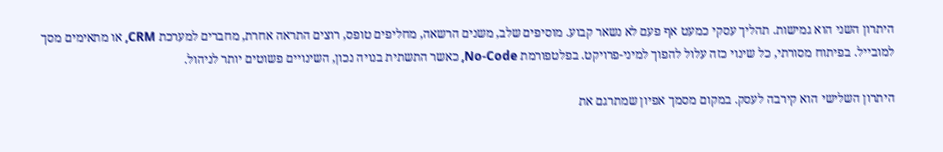היתרון השני הוא גמישות. תהליך עסקי כמעט אף פעם לא נשאר קבוע. מוסיפים שלב, משנים הרשאה, מחליפים טופס, רוצים התראה אחרת, מחברים למערכת CRM, או מתאימים מסך למובייל. בפיתוח מסורתי, כל שינוי כזה עלול להפוך למיני-פרויקט. בפלטפורמת No-Code, כאשר התשתית בנויה נכון, השינויים פשוטים יותר לניהול.

היתרון השלישי הוא קירבה לעסק. במקום מסמך אפיון שמתרגם את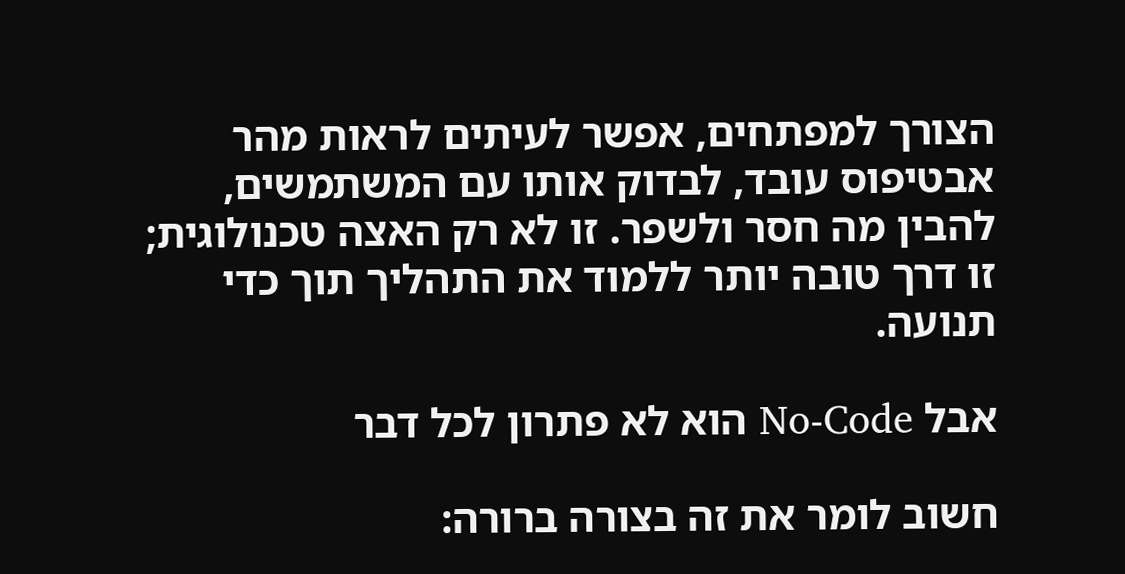הצורך למפתחים, אפשר לעיתים לראות מהר אבטיפוס עובד, לבדוק אותו עם המשתמשים, להבין מה חסר ולשפר. זו לא רק האצה טכנולוגית; זו דרך טובה יותר ללמוד את התהליך תוך כדי תנועה.

אבל No-Code הוא לא פתרון לכל דבר

חשוב לומר את זה בצורה ברורה: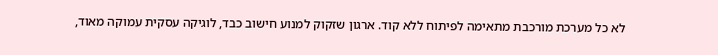לא כל מערכת מורכבת מתאימה לפיתוח ללא קוד. ארגון שזקוק למנוע חישוב כבד, לוגיקה עסקית עמוקה מאוד,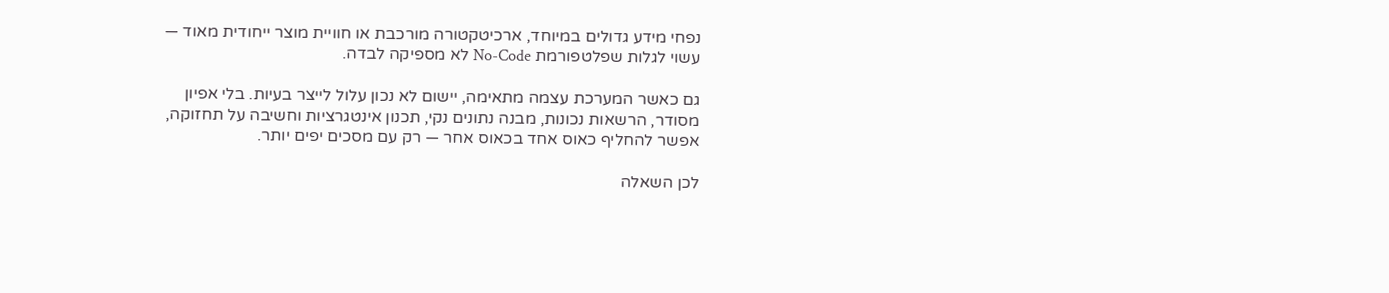נפחי מידע גדולים במיוחד, ארכיטקטורה מורכבת או חוויית מוצר ייחודית מאוד — עשוי לגלות שפלטפורמת No-Code לא מספיקה לבדה.

גם כאשר המערכת עצמה מתאימה, יישום לא נכון עלול לייצר בעיות. בלי אפיון מסודר, הרשאות נכונות, מבנה נתונים נקי, תכנון אינטגרציות וחשיבה על תחזוקה, אפשר להחליף כאוס אחד בכאוס אחר — רק עם מסכים יפים יותר.

לכן השאלה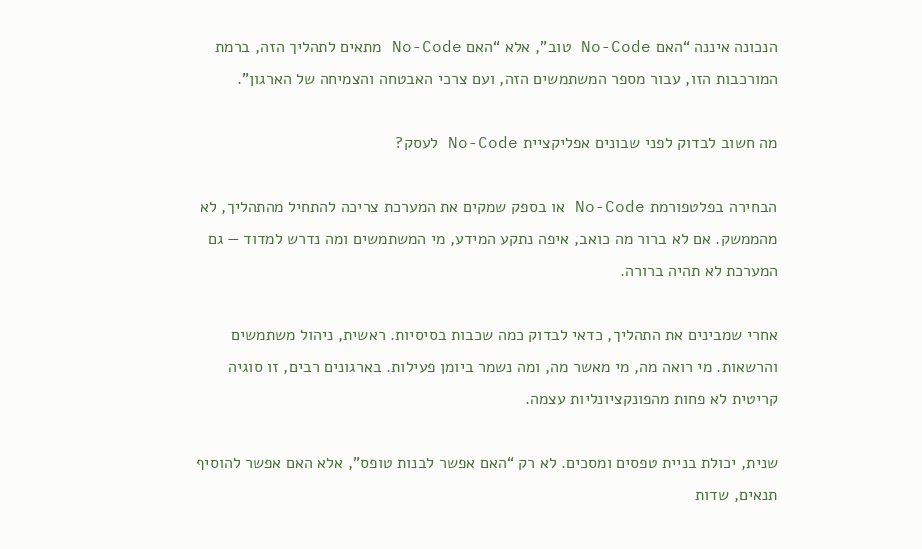הנכונה איננה “האם No-Code טוב”, אלא “האם No-Code מתאים לתהליך הזה, ברמת המורכבות הזו, עבור מספר המשתמשים הזה, ועם צרכי האבטחה והצמיחה של הארגון”.

מה חשוב לבדוק לפני שבונים אפליקציית No-Code לעסק?

הבחירה בפלטפורמת No-Code או בספק שמקים את המערכת צריכה להתחיל מהתהליך, לא מהממשק. אם לא ברור מה כואב, איפה נתקע המידע, מי המשתמשים ומה נדרש למדוד — גם המערכת לא תהיה ברורה.

אחרי שמבינים את התהליך, כדאי לבדוק כמה שכבות בסיסיות. ראשית, ניהול משתמשים והרשאות. מי רואה מה, מי מאשר מה, ומה נשמר ביומן פעילות. בארגונים רבים, זו סוגיה קריטית לא פחות מהפונקציונליות עצמה.

שנית, יכולת בניית טפסים ומסכים. לא רק “האם אפשר לבנות טופס”, אלא האם אפשר להוסיף תנאים, שדות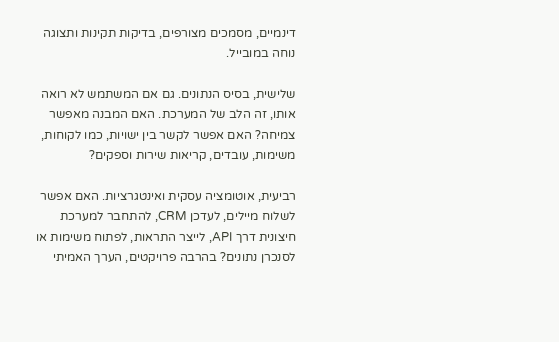דינמיים, מסמכים מצורפים, בדיקות תקינות ותצוגה נוחה במובייל.

שלישית, בסיס הנתונים. גם אם המשתמש לא רואה אותו, זה הלב של המערכת. האם המבנה מאפשר צמיחה? האם אפשר לקשר בין ישויות, כמו לקוחות, משימות, עובדים, קריאות שירות וספקים?

רביעית, אוטומציה עסקית ואינטגרציות. האם אפשר לשלוח מיילים, לעדכן CRM, להתחבר למערכת חיצונית דרך API, לייצר התראות, לפתוח משימות או לסנכרן נתונים? בהרבה פרויקטים, הערך האמיתי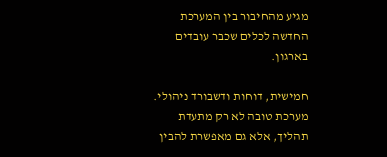מגיע מהחיבור בין המערכת החדשה לכלים שכבר עובדים בארגון.

חמישית, דוחות ודשבורד ניהולי. מערכת טובה לא רק מתעדת תהליך, אלא גם מאפשרת להבין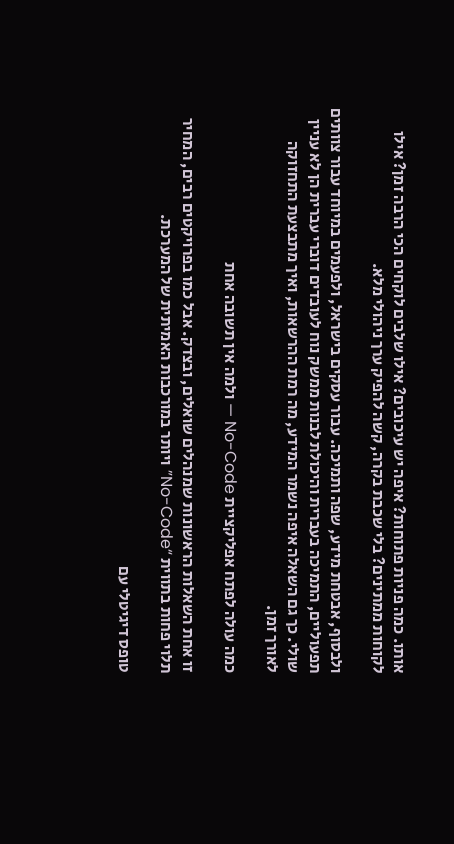אותו. כמה פניות פתוחות? איפה יש עיכובים? אילו שלבים לוקחים הכי הרבה זמן? אילו לקוחות ממתינים? בלי שכבת בקרה, קשה להפיק ערך ניהולי מלא.

ולבסוף, אבטחת מידע, שפה ותמיכה. עבור עסקים בישראל, ולפעמים במיוחד עבור צוותים תפעוליים, התמיכה בעברית והיכולת לבנות ממשק נוח לעובדים דוברי עברית הן לא עניין שולי. כך גם השאלה איפה נשמר המידע, מה רמת ההרשאות, ואיך מתבצעת התחזוקה לאורך זמן.

כמה עולה לפתח אפליקציית No-Code — ולמה אין תשובה אחת

זו אחת השאלות הראשונות שמנהלים שואלים, ובצדק. אבל כמו בפרויקטים רבים, המחיר תלוי פחות בתווית “No-Code” ויותר במורכבות האמיתית של המערכת.

טופס דיגיטלי עם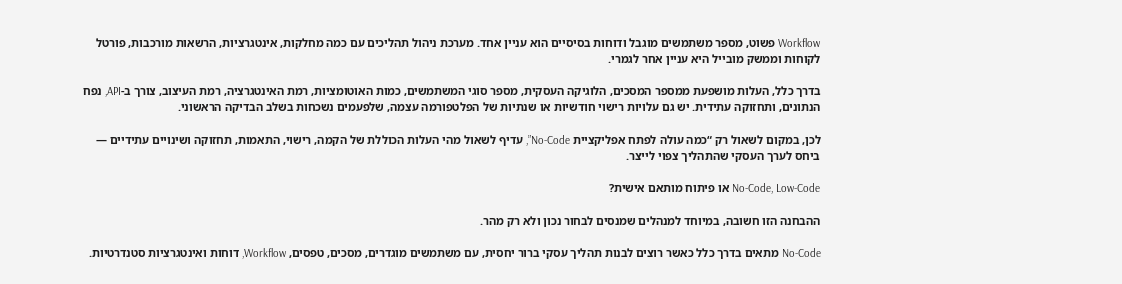Workflow פשוט, מספר משתמשים מוגבל ודוחות בסיסיים הוא עניין אחד. מערכת ניהול תהליכים עם כמה מחלקות, אינטגרציות, הרשאות מורכבות, פורטל לקוחות וממשק מובייל היא עניין אחר לגמרי.

בדרך כלל, העלות מושפעת ממספר המסכים, הלוגיקה העסקית, מספר סוגי המשתמשים, כמות האוטומציות, רמת האינטגרציה, רמת העיצוב, צורך ב-API, נפח הנתונים, ותחזוקה עתידית. יש גם עלויות רישוי חודשיות או שנתיות של הפלטפורמה עצמה, שלפעמים נשכחות בשלב הבדיקה הראשוני.

לכן, במקום לשאול רק “כמה עולה לפתח אפליקציית No-Code”, עדיף לשאול מהי העלות הכוללת של הקמה, רישוי, התאמות, תחזוקה ושינויים עתידיים — ביחס לערך העסקי שהתהליך צפוי לייצר.

No-Code, Low-Code או פיתוח מותאם אישית?

ההבחנה הזו חשובה, במיוחד למנהלים שמנסים לבחור נכון ולא רק מהר.

No-Code מתאים בדרך כלל כאשר רוצים לבנות תהליך עסקי ברור יחסית, עם משתמשים מוגדרים, מסכים, טפסים, Workflow, דוחות ואינטגרציות סטנדרטיות.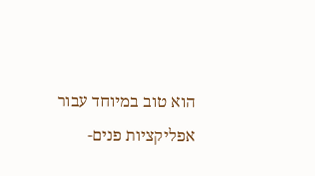הוא טוב במיוחד עבור אפליקציות פנים-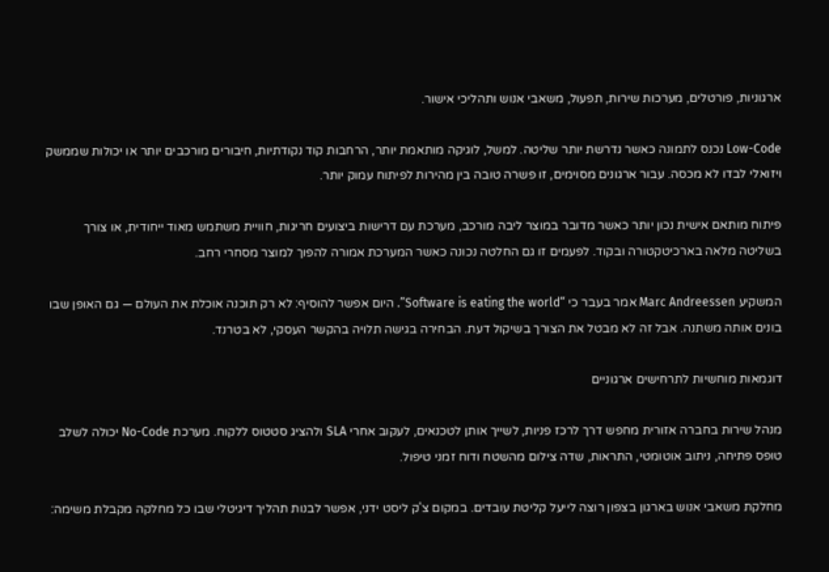ארגוניות, פורטלים, מערכות שירות, תפעול, משאבי אנוש ותהליכי אישור.

Low-Code נכנס לתמונה כאשר נדרשת יותר שליטה. למשל, לוגיקה מותאמת יותר, הרחבות קוד נקודתיות, חיבורים מורכבים יותר או יכולות שממשק ויזואלי לבדו לא מכסה. עבור ארגונים מסוימים, זו פשרה טובה בין מהירות לפיתוח עמוק יותר.

פיתוח מותאם אישית נכון יותר כאשר מדובר במוצר ליבה מורכב, מערכת עם דרישות ביצועים חריגות, חוויית משתמש מאוד ייחודית, או צורך בשליטה מלאה בארכיטקטורה ובקוד. לפעמים זו גם החלטה נכונה כאשר המערכת אמורה להפוך למוצר מסחרי רחב.

המשקיע Marc Andreessen אמר בעבר כי “Software is eating the world”. היום אפשר להוסיף: לא רק תוכנה אוכלת את העולם — גם האופן שבו בונים אותה משתנה. אבל זה לא מבטל את הצורך בשיקול דעת. הבחירה בגישה תלויה בהקשר העסקי, לא בטרנד.

דוגמאות מוחשיות לתרחישים ארגוניים

מנהל שירות בחברה אזורית מחפש דרך לרכז פניות, לשייך אותן לטכנאים, לעקוב אחרי SLA ולהציג סטטוס ללקוח. מערכת No-Code יכולה לשלב טופס פתיחה, ניתוב אוטומטי, התראות, שדה צילום מהשטח ודוח זמני טיפול.

מחלקת משאבי אנוש בארגון בצפון רוצה לייעל קליטת עובדים. במקום צ'ק ליסט ידני, אפשר לבנות תהליך דיגיטלי שבו כל מחלקה מקבלת משימה: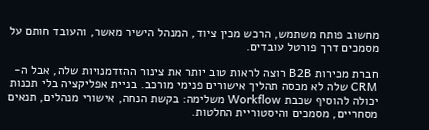מחשוב פותח משתמש, הרכש מכין ציוד, המנהל הישיר מאשר, והעובד חותם על מסמכים דרך פורטל עובדים.

חברת מכירות B2B רוצה לראות טוב יותר את צינור ההזדמנויות שלה, אבל ה-CRM שלה לא מכסה תהליך אישורים פנימי מורכב. בניית אפליקציה בלי תכנות יכולה להוסיף שכבת Workflow משלימה: בקשת הנחה, אישורי מנהלים, תנאים מסחריים, מסמכים והיסטוריית החלטות.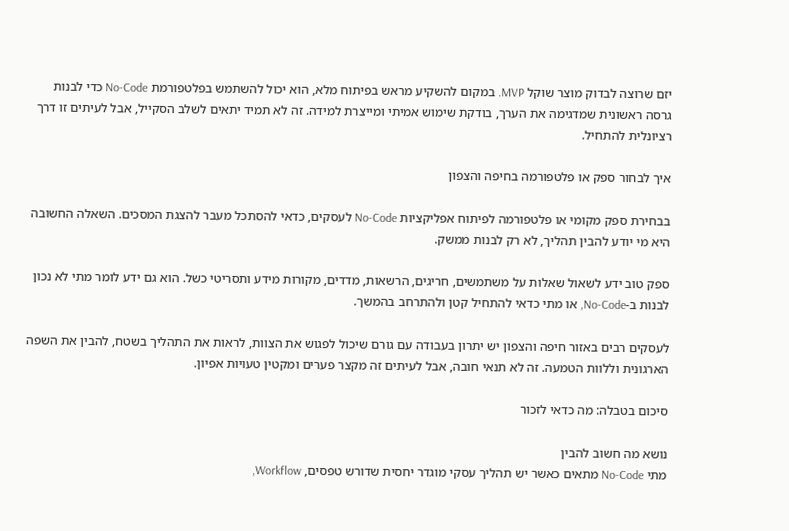יזם שרוצה לבדוק מוצר שוקל MVP. במקום להשקיע מראש בפיתוח מלא, הוא יכול להשתמש בפלטפורמת No-Code כדי לבנות גרסה ראשונית שמדגימה את הערך, בודקת שימוש אמיתי ומייצרת למידה. זה לא תמיד יתאים לשלב הסקייל, אבל לעיתים זו דרך רציונלית להתחיל.

איך לבחור ספק או פלטפורמה בחיפה והצפון

בבחירת ספק מקומי או פלטפורמה לפיתוח אפליקציות No-Code לעסקים, כדאי להסתכל מעבר להצגת המסכים. השאלה החשובה היא מי יודע להבין תהליך, לא רק לבנות ממשק.

ספק טוב ידע לשאול שאלות על משתמשים, חריגים, הרשאות, מדדים, מקורות מידע ותסריטי כשל. הוא גם ידע לומר מתי לא נכון לבנות ב-No-Code, או מתי כדאי להתחיל קטן ולהתרחב בהמשך.

לעסקים רבים באזור חיפה והצפון יש יתרון בעבודה עם גורם שיכול לפגוש את הצוות, לראות את התהליך בשטח, להבין את השפה הארגונית וללוות הטמעה. זה לא תנאי חובה, אבל לעיתים זה מקצר פערים ומקטין טעויות אפיון.

סיכום בטבלה: מה כדאי לזכור

נושא מה חשוב להבין
מתי No-Code מתאים כאשר יש תהליך עסקי מוגדר יחסית שדורש טפסים, Workflow,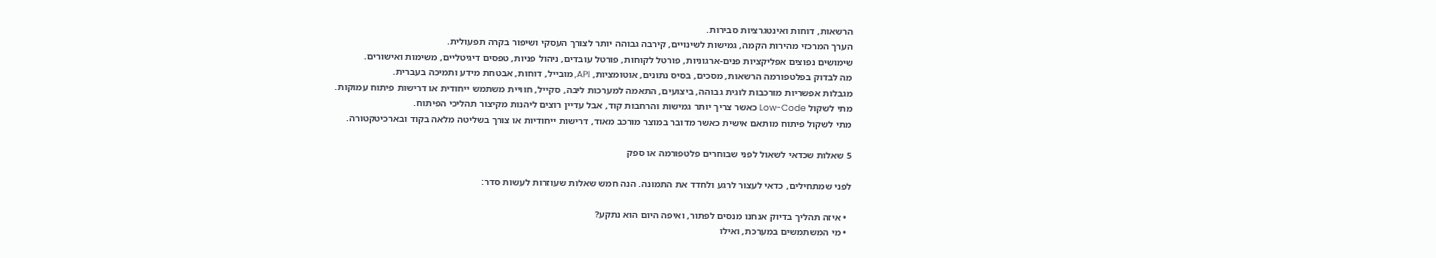הרשאות, דוחות ואינטגרציות סבירות.
הערך המרכזי מהירות הקמה, גמישות לשינויים, קירבה גבוהה יותר לצורך העסקי ושיפור בקרה תפעולית.
שימושים נפוצים אפליקציות פנים-ארגוניות, פורטל לקוחות, פורטל עובדים, ניהול פניות, טפסים דיגיטליים, משימות ואישורים.
מה לבדוק בפלטפורמה הרשאות, מסכים, בסיס נתונים, אוטומציות, API, מובייל, דוחות, אבטחת מידע ותמיכה בעברית.
מגבלות אפשריות מורכבות לוגית גבוהה, ביצועים, התאמה למערכות ליבה, סקייל, חוויית משתמש ייחודית או דרישות פיתוח עמוקות.
מתי לשקול Low-Code כאשר צריך יותר גמישות והרחבות קוד, אבל עדיין רוצים ליהנות מקיצור תהליכי הפיתוח.
מתי לשקול פיתוח מותאם אישית כאשר מדובר במוצר מורכב מאוד, דרישות ייחודיות או צורך בשליטה מלאה בקוד ובארכיטקטורה.

5 שאלות שכדאי לשאול לפני שבוחרים פלטפורמה או ספק

לפני שמתחילים, כדאי לעצור לרגע ולחדד את התמונה. הנה חמש שאלות שעוזרות לעשות סדר:

  • איזה תהליך בדיוק אנחנו מנסים לפתור, ואיפה היום הוא נתקע?
  • מי המשתמשים במערכת, ואילו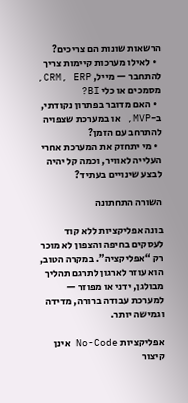הרשאות שונות הם צריכים?
  • לאילו מערכות קיימות צריך להתחבר — מייל, CRM, ERP, מסמכים או כלי BI?
  • האם מדובר בפתרון נקודתי, ב-MVP, או במערכת שצפויה להתרחב עם הזמן?
  • מי יתחזק את המערכת אחרי העלייה לאוויר, וכמה קל יהיה לבצע שינויים בעתיד?

השורה התחתונה

בונה אפליקציות ללא קוד לעסקים בחיפה והצפון לא מוכר רק “אפליקציה”. במקרה הטוב, הוא עוזר לארגון לתרגם תהליך מבולגן, ידני או מפוזר — למערכת עבודה ברורה, מדידה וגמישה יותר.

אפליקציות No-Code אינן קיצור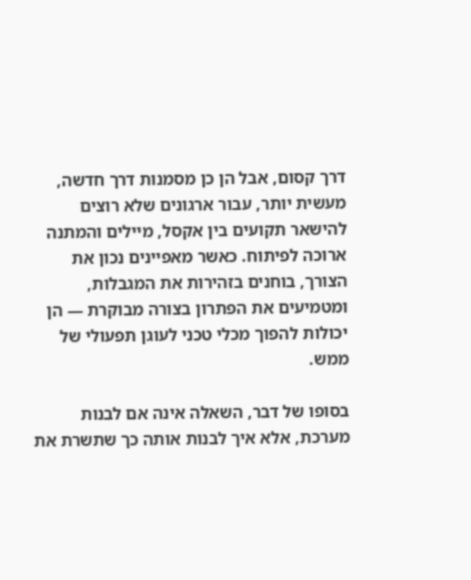דרך קסום, אבל הן כן מסמנות דרך חדשה, מעשית יותר, עבור ארגונים שלא רוצים להישאר תקועים בין אקסל, מיילים והמתנה ארוכה לפיתוח. כאשר מאפיינים נכון את הצורך, בוחנים בזהירות את המגבלות, ומטמיעים את הפתרון בצורה מבוקרת — הן יכולות להפוך מכלי טכני לעוגן תפעולי של ממש.

בסופו של דבר, השאלה אינה אם לבנות מערכת, אלא איך לבנות אותה כך שתשרת את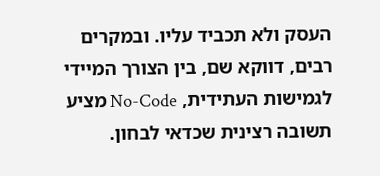העסק ולא תכביד עליו. ובמקרים רבים, דווקא שם, בין הצורך המיידי לגמישות העתידית, No-Code מציע תשובה רצינית שכדאי לבחון.